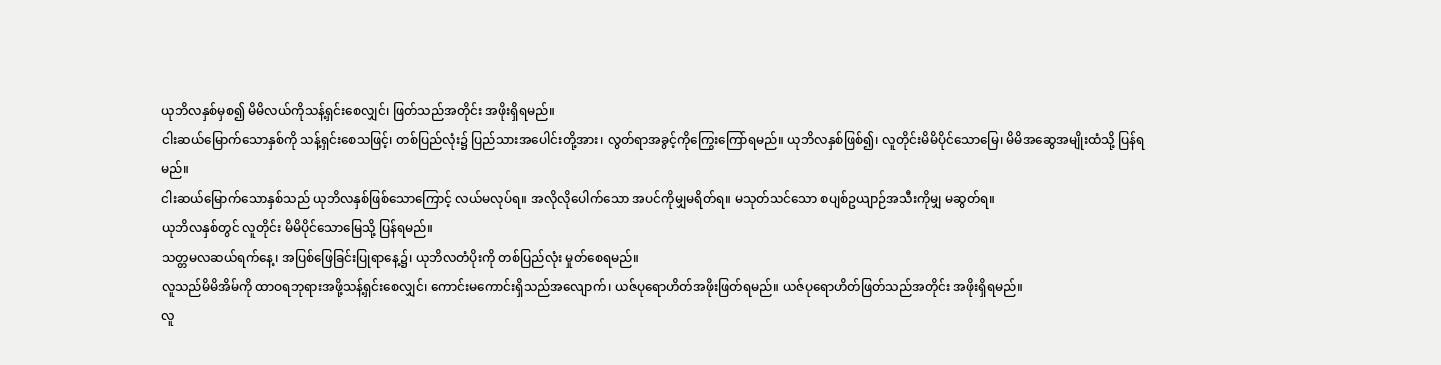ယုဘိလနှစ်မှစ၍ မိမိလယ်ကိုသန့်ရှင်းစေလျှင်၊ ဖြတ်သည်အတိုင်း အဖိုးရှိရမည်။
ငါးဆယ်မြောက်သောနှစ်ကို သန့်ရှင်းစေသဖြင့်၊ တစ်ပြည်လုံး၌ ပြည်သားအပေါင်းတို့အား၊ လွတ်ရာအခွင့်ကိုကြွေးကြော်ရမည်။ ယုဘိလနှစ်ဖြစ်၍၊ လူတိုင်းမိမိပိုင်သောမြေ၊ မိမိအဆွေအမျိုးထံသို့ ပြန်ရမည်။
ငါးဆယ်မြောက်သောနှစ်သည် ယုဘိလနှစ်ဖြစ်သောကြောင့် လယ်မလုပ်ရ။ အလိုလိုပေါက်သော အပင်ကိုမျှမရိတ်ရ။ မသုတ်သင်သော စပျစ်ဥယျာဉ်အသီးကိုမျှ မဆွတ်ရ။
ယုဘိလနှစ်တွင် လူတိုင်း မိမိပိုင်သောမြေသို့ ပြန်ရမည်။
သတ္တမလဆယ်ရက်နေ့၊ အပြစ်ဖြေခြင်းပြုရာနေ့၌၊ ယုဘိလတံပိုးကို တစ်ပြည်လုံး မှုတ်စေရမည်။
လူသည်မိမိအိမ်ကို ထာဝရဘုရားအဖို့သန့်ရှင်းစေလျှင်၊ ကောင်းမကောင်းရှိသည်အလျောက်၊ ယဇ်ပုရောဟိတ်အဖိုးဖြတ်ရမည်။ ယဇ်ပုရောဟိတ်ဖြတ်သည်အတိုင်း အဖိုးရှိရမည်။
လူ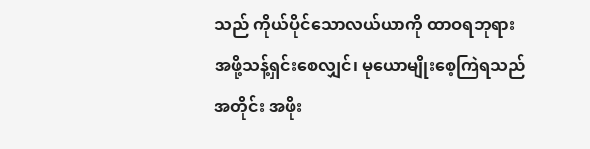သည် ကိုယ်ပိုင်သောလယ်ယာကို ထာဝရဘုရားအဖို့သန့်ရှင်းစေလျှင်၊ မုယောမျိုးစေ့ကြဲရသည်အတိုင်း အဖိုး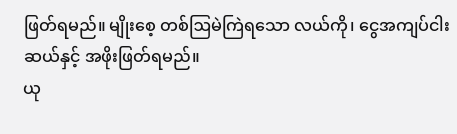ဖြတ်ရမည်။ မျိုးစေ့ တစ်ဩမဲကြဲရသော လယ်ကို၊ ငွေအကျပ်ငါးဆယ်နှင့် အဖိုးဖြတ်ရမည်။
ယု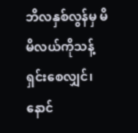ဘိလနှစ်လွန်မှ မိမိလယ်ကိုသန့်ရှင်းစေလျှင်၊ နောင်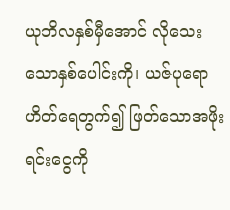ယုဘိလနှစ်မှီအောင် လိုသေးသောနှစ်ပေါင်းကို၊ ယဇ်ပုရောဟိတ်ရေတွက်၍ ဖြတ်သောအဖိုးရင်းငွေကို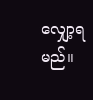လျှော့ရမည်။